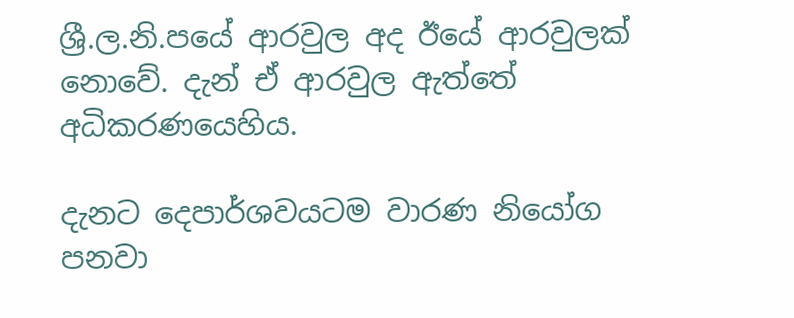ශ්‍රී.ල.නි.පයේ ආරවුල අද ඊයේ ආරවුලක් නොවේ. දැන් ඒ ආරවුල ඇත්තේ අධිකරණයෙහිය.

දැනට දෙපාර්ශවයටම වාරණ නියෝග පනවා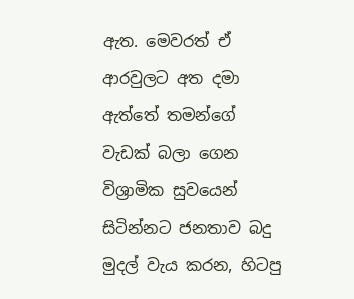ඇත. මෙවරත් ඒ ආරවුලට අත දමා ඇත්තේ තමන්ගේ වැඩක් බලා ගෙන විශ්‍රාමික සුවයෙන් සිටින්නට ජනතාව බදු මුදල් වැය කරන, හිටපු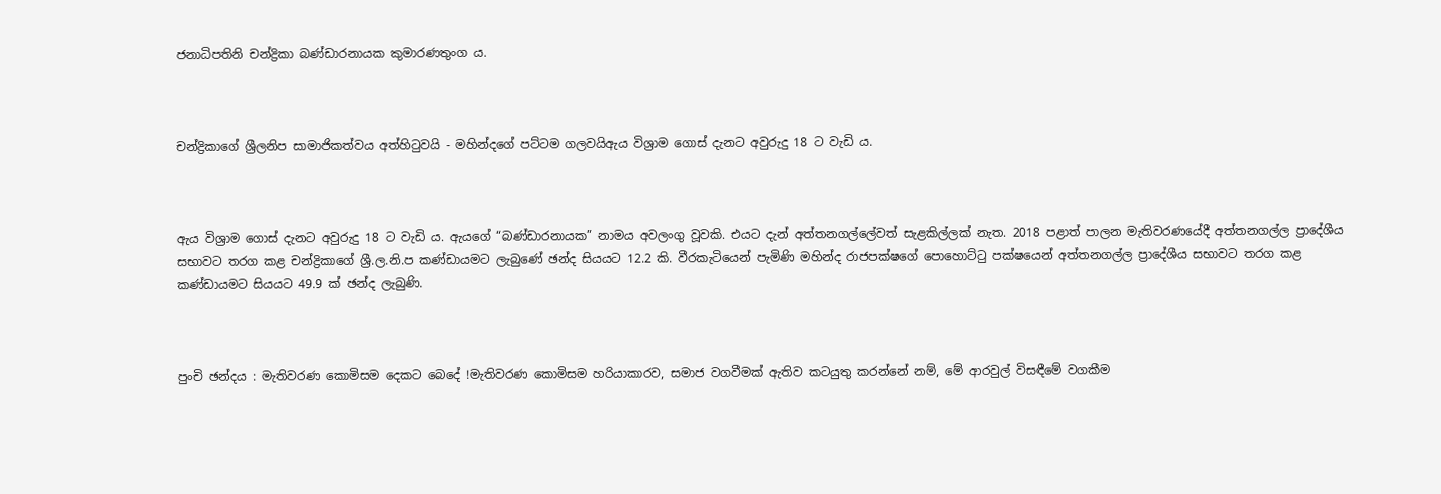ජනාධිපතිනි චන්ද්‍රිකා බණ්ඩාරනායක කුමාරණතුංග ය.



චන්ද්‍රිකාගේ ශ්‍රීලනිප සාමාජිකත්වය අත්හිටුවයි - මහින්දගේ පට්ටම ගලවයිඇය විශ්‍රාම ගොස් දැනට අවුරුදු 18 ට වැඩි ය.



ඇය විශ්‍රාම ගොස් දැනට අවුරුදු 18 ට වැඩි ය. ඇයගේ “බණ්ඩාරනායක” නාමය අවලංගු වූවකි. එයට දැන් අත්තනගල්ලේවත් සැළකිල්ලක් නැත. 2018 පළාත් පාලන මැතිවරණයේදී අත්තනගල්ල ප්‍රාදේශීය සභාවට තරග කළ චන්ද්‍රිකාගේ ශ්‍රී.ල.නි.ප කණ්ඩායමට ලැබුණේ ඡන්ද සියයට 12.2 කි. වීරකැටියෙන් පැමිණි මහින්ද රාජපක්ෂගේ පොහොට්ටු පක්ෂයෙන් අත්තනගල්ල ප්‍රාදේශීය සභාවට තරග කළ කණ්ඩායමට සියයට 49.9 ක් ඡන්ද ලැබුණි.



පුංචි ඡන්දය : මැතිවරණ කොමිසම දෙකට බෙදේ !මැතිවරණ කොමිසම හරියාකාරව, සමාජ වගවීමක් ඇතිව කටයුතු කරන්නේ නම්, මේ ආරවුල් විසඳීමේ වගකීම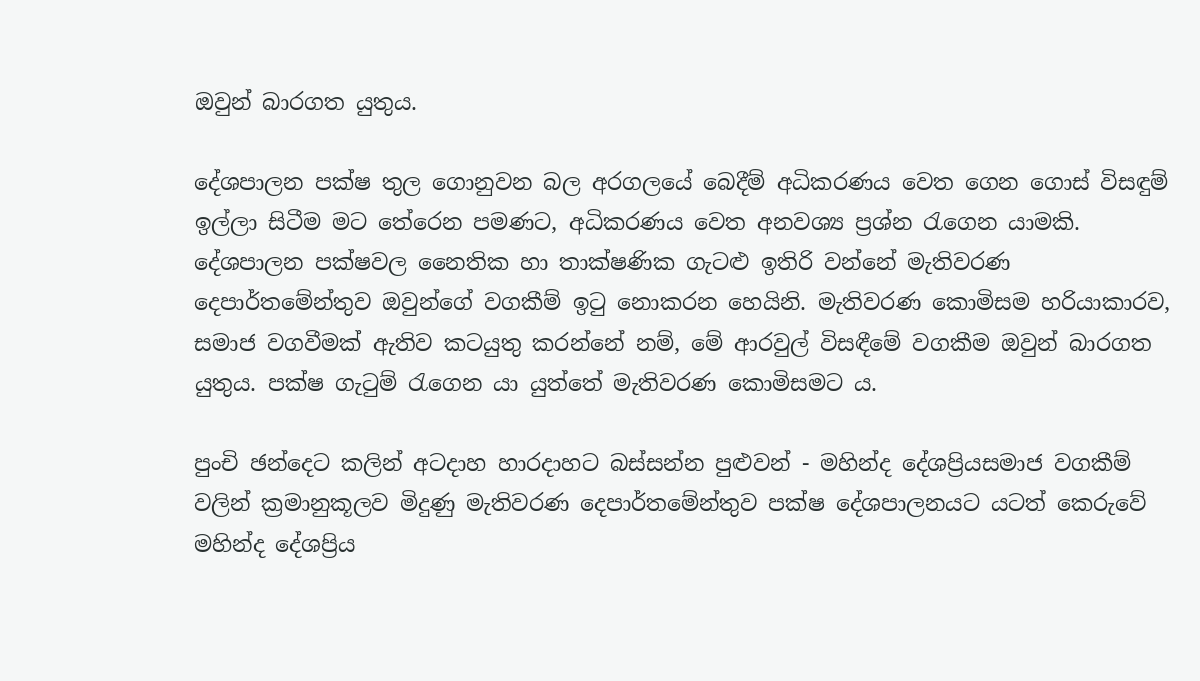ඔවුන් බාරගත යුතුය.

දේශපාලන පක්ෂ තුල ගොනුවන බල අරගලයේ බෙදීම් අධිකරණය වෙත ගෙන ගොස් විසඳුම් ඉල්ලා සිටීම මට තේරෙන පමණට, අධිකරණය වෙත අනවශ්‍ය ප්‍රශ්න රැගෙන යාමකි. දේශපාලන පක්ෂවල නෛතික හා තාක්ෂණික ගැටළු ඉතිරි වන්නේ මැතිවරණ දෙපාර්තමේන්තුව ඔවුන්ගේ වගකීම් ඉටු නොකරන හෙයිනි. මැතිවරණ කොමිසම හරියාකාරව, සමාජ වගවීමක් ඇතිව කටයුතු කරන්නේ නම්, මේ ආරවුල් විසඳීමේ වගකීම ඔවුන් බාරගත යුතුය. පක්ෂ ගැටුම් රැගෙන යා යුත්තේ මැතිවරණ කොමිසමට ය.

පුංචි ඡන්දෙට කලින් අටදාහ හාරදාහට බස්සන්න පුළුවන් - මහින්ද දේශප්‍රියසමාජ වගකීම් වලින් ක්‍රමානුකූලව මිදුණු මැතිවරණ දෙපාර්තමේන්තුව පක්ෂ දේශපාලනයට යටත් කෙරුවේ මහින්ද දේශප්‍රිය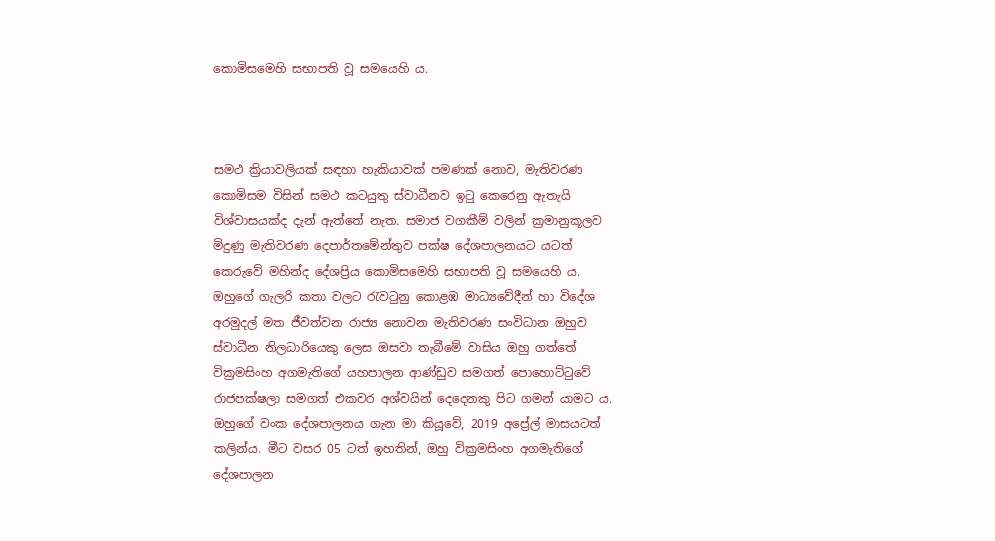කොමිසමෙහි සභාපති වූ සමයෙහි ය.



සමථ ක්‍රියාවලියක් සඳහා හැකියාවක් පමණක් නොව, මැතිවරණ කොමිසම විසින් සමථ කටයුතු ස්වාධීනව ඉටු කෙරෙනු ඇතැයි විශ්වාසයක්ද දැන් ඇත්තේ නැත. සමාජ වගකීම් වලින් ක්‍රමානුකූලව මිදුණු මැතිවරණ දෙපාර්තමේන්තුව පක්ෂ දේශපාලනයට යටත් කෙරුවේ මහින්ද දේශප්‍රිය කොමිසමෙහි සභාපති වූ සමයෙහි ය. ඔහුගේ ගැලරි කතා වලට රැවටුනු කොළඹ මාධ්‍යවේදීන් හා විදේශ අරමුදල් මත ජීවත්වන රාජ්‍ය නොවන මැතිවරණ සංවිධාන ඔහුව ස්වාධීන නිලධාරියෙකු ලෙස ඔසවා තැබීමේ වාසිය ඔහු ගත්තේ වික්‍රමසිංහ අගමැතිගේ යහපාලන ආණ්ඩුව සමගත් පොහොට්ටුවේ රාජපක්ෂලා සමගත් එකවර අශ්වයින් දෙදෙනකු පිට ගමන් යාමට ය. ඔහුගේ වංක දේශපාලනය ගැන මා කියූවේ, 2019 අප්‍රේල් මාසයටත් කලින්ය. මීට වසර 05 ටත් ඉහතින්, ඔහු වික්‍රමසිංහ අගමැතිගේ දේශපාලන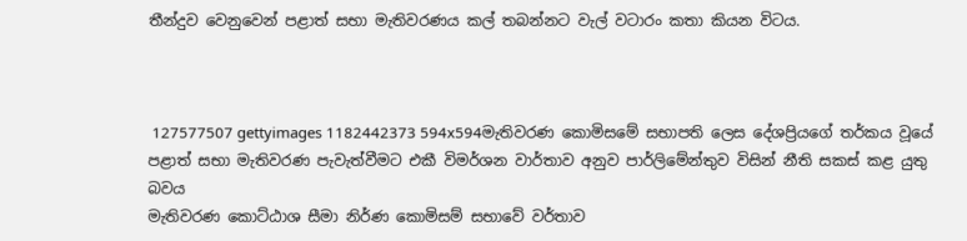තීන්දුව වෙනුවෙන් පළාත් සභා මැතිවරණය කල් තබන්නට වැල් වටාරං කතා කියන විටය.



 127577507 gettyimages 1182442373 594x594මැතිවරණ කොමිසමේ සභාපති ලෙස දේශප්‍රියගේ තර්කය වූයේ පළාත් සභා මැතිවරණ පැවැත්වීමට එකී විමර්ශන වාර්තාව අනුව පාර්ලිමේන්තුව විසින් නීති සකස් කළ යුතු බවය
මැතිවරණ කොට්ඨාශ සීමා නිර්ණ කොමිසම් සභාවේ වර්තාව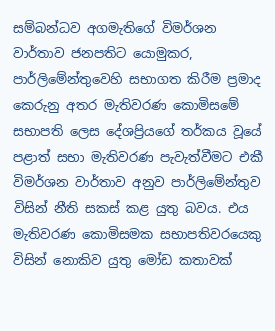සම්බන්ධව අගමැතිගේ විමර්ශන වාර්තාව ජනපතිට යොමුකර, පාර්ලිමේන්තුවෙහි සභාගත කිරීම ප්‍රමාද කෙරුනු අතර මැතිවරණ කොමිසමේ සභාපති ලෙස දේශප්‍රියගේ තර්කය වූයේ පළාත් සභා මැතිවරණ පැවැත්වීමට එකී විමර්ශන වාර්තාව අනුව පාර්ලිමේන්තුව විසින් නීති සකස් කළ යුතු බවය. එය මැතිවරණ කොමිසමක සභාපතිවරයෙකු විසින් නොකිව යුතු මෝඩ කතාවක්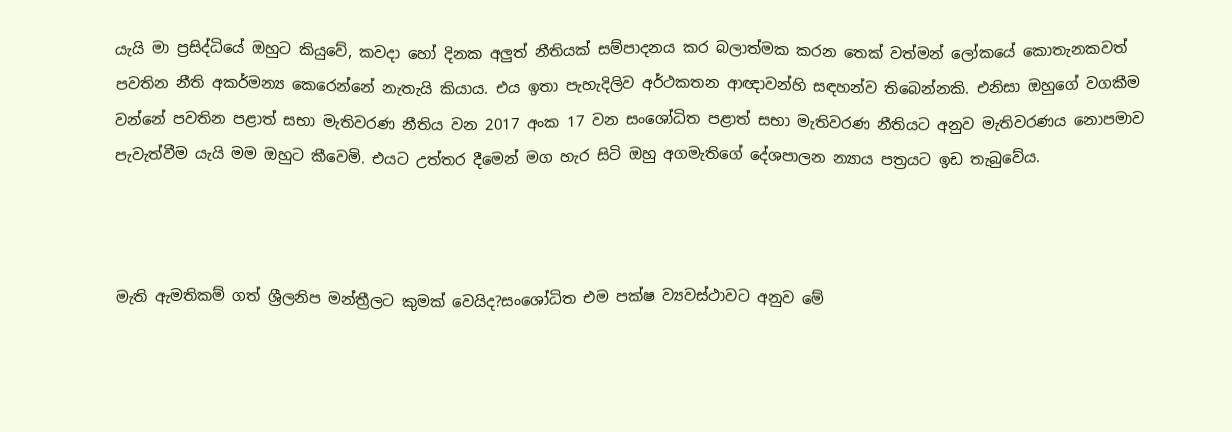යැයි මා ප්‍රසිද්ධියේ ඔහුට කියුවේ, කවදා හෝ දිනක අලුත් නීතියක් සම්පාදනය කර බලාත්මක කරන තෙක් වත්මන් ලෝකයේ කොතැනකවත් පවතින නීති අකර්මන්‍ය කෙරෙන්නේ නැතැයි කියාය. එය ඉතා පැහැදිලිව අර්ථකතන ආඥාවන්හි සඳහන්ව තිබෙන්නකි. එනිසා ඔහුගේ වගකීම වන්නේ පවතින පළාත් සභා මැතිවරණ නීතිය වන 2017 අංක 17 වන සංශෝධිත පළාත් සභා මැතිවරණ නීතියට අනුව මැතිවරණය නොපමාව පැවැත්වීම යැයි මම ඔහුට කීවෙමි. එයට උත්තර දීමෙන් මග හැර සිටි ඔහු අගමැතිගේ දේශපාලන න්‍යාය පත්‍රයට ඉඩ තැබුවේය.



මැති ඇමතිකම් ගත් ශ්‍රීලනිප මන්ත්‍රීලට කුමක් වෙයිද?සංශෝධිත එම පක්ෂ ව්‍යවස්ථාවට අනුව මේ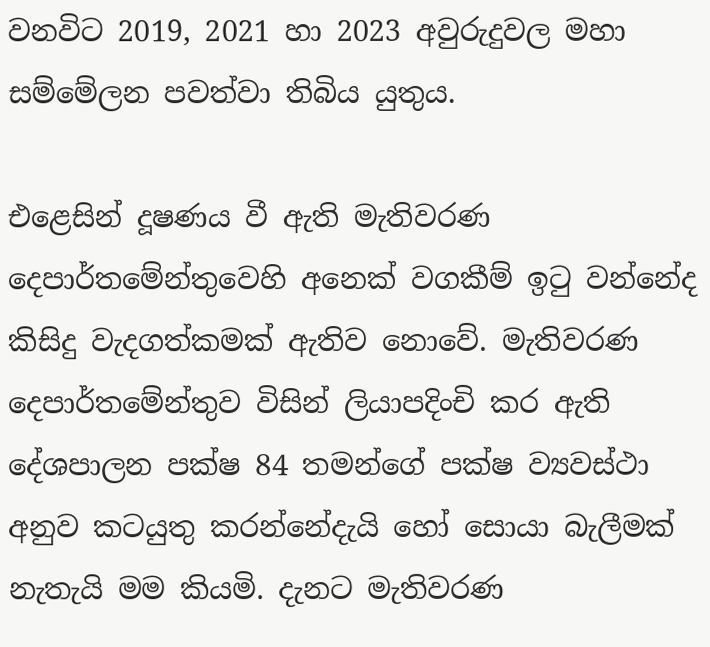වනවිට 2019, 2021 හා 2023 අවුරුදුවල මහා සම්මේලන පවත්වා තිබිය යුතුය.

එළෙසින් දූෂණය වී ඇති මැතිවරණ දෙපාර්තමේන්තුවෙහි අනෙක් වගකීම් ඉටු වන්නේද කිසිදු වැදගත්කමක් ඇතිව නොවේ. මැතිවරණ දෙපාර්තමේන්තුව විසින් ලියාපදිංචි කර ඇති දේශපාලන පක්ෂ 84 තමන්ගේ පක්ෂ ව්‍යවස්ථා අනුව කටයුතු කරන්නේදැයි හෝ සොයා බැලීමක් නැතැයි මම කියමි. දැනට මැතිවරණ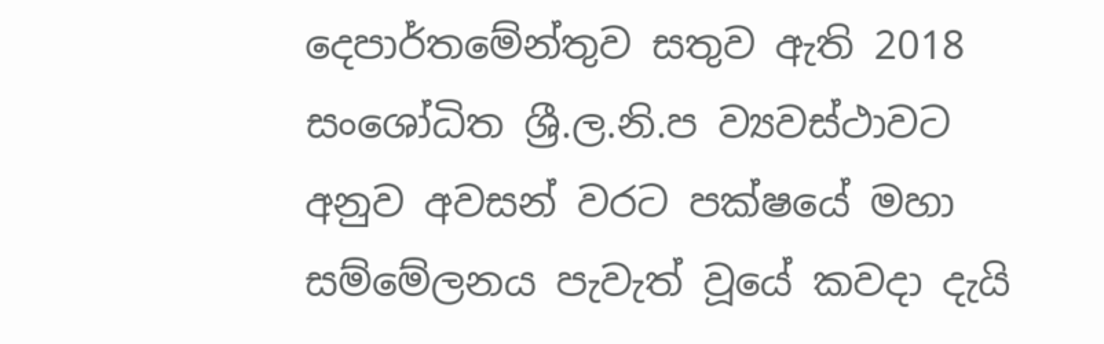දෙපාර්තමේන්තුව සතුව ඇති 2018 සංශෝධිත ශ්‍රී.ල.නි.ප ව්‍යවස්ථාවට අනුව අවසන් වරට පක්ෂයේ මහා සම්මේලනය පැවැත් වූයේ කවදා දැයි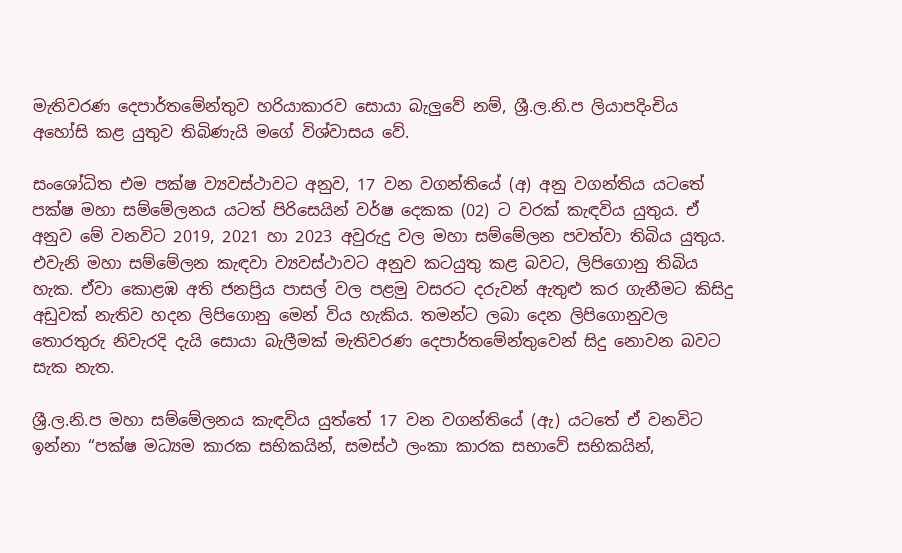මැතිවරණ දෙපාර්තමේන්තුව හරියාකාරව සොයා බැලුවේ නම්, ශ්‍රී.ල.නි.ප ලියාපදිංචිය අහෝසි කළ යුතුව තිබිණැයි මගේ විශ්වාසය වේ.

සංශෝධිත එම පක්ෂ ව්‍යවස්ථාවට අනුව, 17 වන වගන්තියේ (අ) අනු වගන්තිය යටතේ පක්ෂ මහා සම්මේලනය යටත් පිරිසෙයින් වර්ෂ දෙකක (02) ට වරක් කැඳවිය යුතුය. ඒ අනුව මේ වනවිට 2019, 2021 හා 2023 අවුරුදු වල මහා සම්මේලන පවත්වා තිබිය යුතුය. එවැනි මහා සම්මේලන කැඳවා ව්‍යවස්ථාවට අනුව කටයුතු කළ බවට, ලිපිගොනු තිබිය හැක. ඒවා කොළඹ අති ජනප්‍රිය පාසල් වල පළමු වසරට දරුවන් ඇතුළු කර ගැනීමට කිසිදු අඩුවක් නැතිව හදන ලිපිගොනු මෙන් විය හැකිය. තමන්ට ලබා දෙන ලිපිගොනුවල තොරතුරු නිවැරදි දැයි සොයා බැලීමක් මැතිවරණ දෙපාර්තමේන්තුවෙන් සිදු නොවන බවට සැක නැත.

ශ්‍රී.ල.නි.ප මහා සම්මේලනය කැඳවිය යුත්තේ 17 වන වගන්තියේ (ඇ) යටතේ ඒ වනවිට ඉන්නා “පක්ෂ මධ්‍යම කාරක සභිකයින්, සමස්ථ ලංකා කාරක සභාවේ සභිකයින්,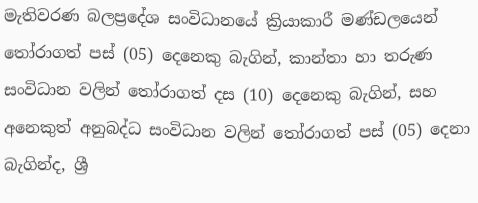මැතිවරණ බලප්‍රදේශ සංවිධානයේ ක්‍රියාකාරී මණ්ඩලයෙන් තෝරාගත් පස් (05) දෙනෙකු බැගින්, කාන්තා හා තරුණ සංවිධාන වලින් තෝරාගත් දස (10) දෙනෙකු බැගින්, සහ අනෙකුත් අනුබද්ධ සංවිධාන වලින් තෝරාගත් පස් (05) දෙනා බැගින්ද, ශ්‍රී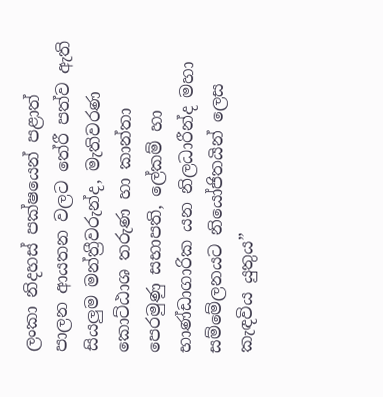ලංකා නිදහස් පක්ෂයෙන් පළාත් පාලන ආයතන වලට තේරී පත්ව ඇති සියලුම මන්ත්‍රීවරුන්ද, මැතිවරණ කොට්ඨාශ තරුණ හා කාන්තා පෙරමුණු සභාපති, ලේකම් හා භාණ්ඩාගාරික යන නිලධාරීන්ද මහා සම්මේලනයට නියෝජිතයින් ලෙස කැඳවිය යුතුය”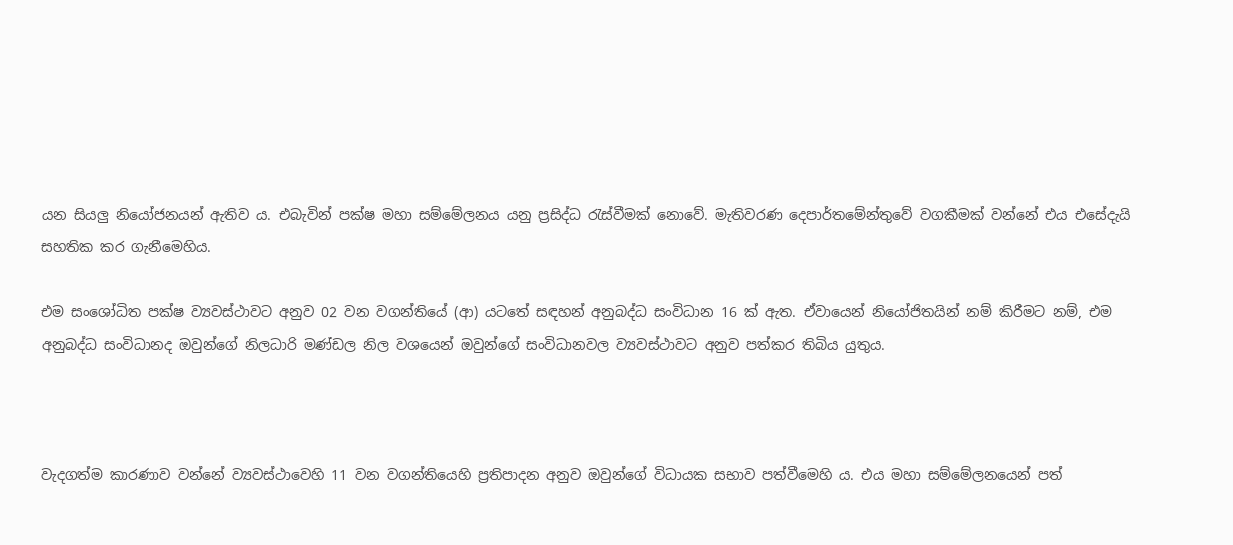යන සියලු නියෝජනයන් ඇතිව ය. එබැවින් පක්ෂ මහා සම්මේලනය යනු ප්‍රසිද්ධ රැස්වීමක් නොවේ. මැතිවරණ දෙපාර්තමේන්තුවේ වගකීමක් වන්නේ එය එසේදැයි සහතික කර ගැනීමෙහිය.

එම සංශෝධිත පක්ෂ ව්‍යවස්ථාවට අනුව 02 වන වගන්තියේ (ආ) යටතේ සඳහන් අනුබද්ධ සංවිධාන 16 ක් ඇත. ඒවායෙන් නියෝජිතයින් නම් කිරීමට නම්, එම අනුබද්ධ සංවිධානද ඔවුන්ගේ නිලධාරි මණ්ඩල නිල වශයෙන් ඔවුන්ගේ සංවිධානවල ව්‍යවස්ථාවට අනුව පත්කර තිබිය යුතුය.



වැදගත්ම කාරණාව වන්නේ ව්‍යවස්ථාවෙහි 11 වන වගන්තියෙහි ප්‍රතිපාදන අනුව ඔවුන්ගේ විධායක සභාව පත්වීමෙහි ය. එය මහා සම්මේලනයෙන් පත්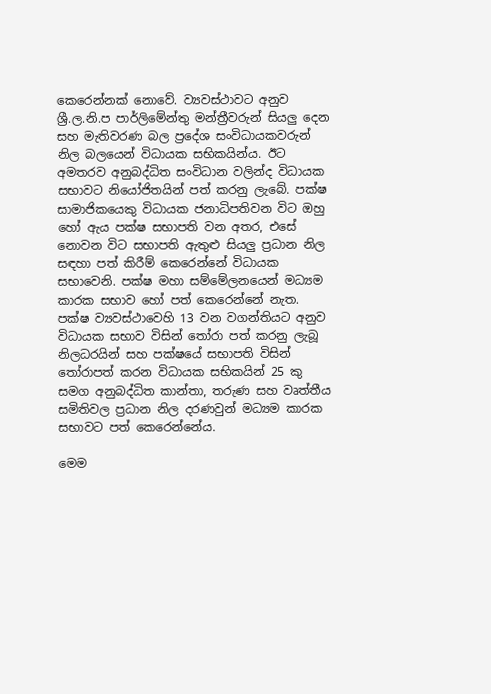කෙරෙන්නක් නොවේ. ව්‍යවස්ථාවට අනුව ශ්‍රී.ල.නි.ප පාර්ලිමේන්තු මන්ත්‍රීවරුන් සියලු දෙන සහ මැතිවරණ බල ප්‍රදේශ සංවිධායකවරුන් නිල බලයෙන් විධායක සභිකයින්ය. ඊට අමතරව අනුබද්ධිත සංවිධාන වලින්ද විධායක සභාවට නියෝජිතයින් පත් කරනු ලැබේ. පක්ෂ සාමාජිකයෙකු විධායක ජනාධිපතිවන විට ඔහු හෝ ඇය පක්ෂ සභාපති වන අතර, එසේ නොවන විට සභාපති ඇතුළු සියලු ප්‍රධාන නිල සඳහා පත් කිරීම් කෙරෙන්නේ විධායක සභාවෙනි. පක්ෂ මහා සම්මේලනයෙන් මධ්‍යම කාරක සභාව හෝ පත් කෙරෙන්නේ නැත. පක්ෂ ව්‍යවස්ථාවෙහි 13 වන වගන්තියට අනුව විධායක සභාව විසින් තෝරා පත් කරනු ලැබූ නිලධරයින් සහ පක්ෂයේ සභාපති විසින් තෝරාපත් කරන විධායක සභිකයින් 25 කු සමග අනුබද්ධිත කාන්තා, තරුණ සහ වෘත්තීය සමිතිවල ප්‍රධාන නිල දරණවුන් මධ්‍යම කාරක සභාවට පත් කෙරෙන්නේය.

මෙම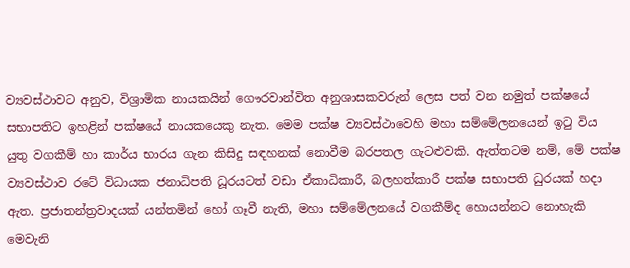ව්‍යවස්ථාවට අනුව, විශ්‍රාමික නායකයින් ගෞරවාන්විත අනුශාසකවරුන් ලෙස පත් වන නමුත් පක්ෂයේ සභාපතිට ඉහළින් පක්ෂයේ නායකයෙකු නැත. මෙම පක්ෂ ව්‍යවස්ථාවෙහි මහා සම්මේලනයෙන් ඉටු විය යුතු වගකීම් හා කාර්ය භාරය ගැන කිසිදු සඳහනක් නොවීම බරපතල ගැටළුවකි. ඇත්තටම නම්, මේ පක්ෂ ව්‍යවස්ථාව රටේ විධායක ජනාධිපති ධූරයටත් වඩා ඒකාධිකාරී, බලහත්කාරී පක්ෂ සභාපති ධුරයක් හදා ඇත. ප්‍රජාතන්ත්‍රවාදයක් යන්තමින් හෝ ගෑවී නැති, මහා සම්මේලනයේ වගකීම්ද හොයන්නට නොහැකි මෙවැනි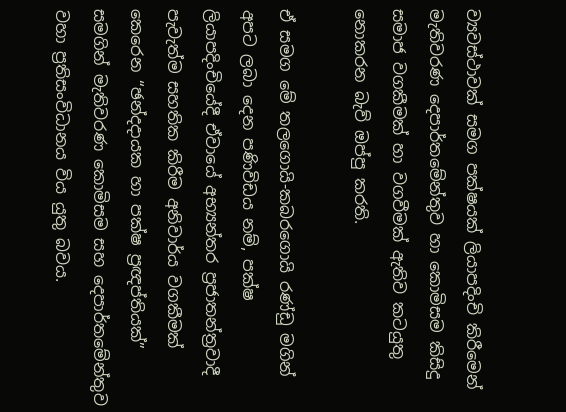ව්‍යවස්ථාවක් සමග පක්ෂයක් ලියාපදිංචි කිරීමෙන් මැතිවරණ දෙපාර්තමේන්තුව හා කොමිසම කිසිදු සමාජ වගකීමක් හා වගවීමක් ඇතිව කටයුතු නොකරන බැව් ඔප්පු කරති.

ඒ සමග මේ තලගොයි-කබරගොයි රණ්ඩු මගින් අපට ලබා දෙන පණිවිඩය නම්, පක්ෂ ලියාපදිංචියේදී ඒවායේ අභ්‍යන්තර ප්‍රජාතන්ත්‍රවාදී පැවැත්ම සහතික කිරීම අනිවාර්ය වගකීමක් කෙරෙන “ඡන්දදායක හා පක්ෂ ප්‍රඥප්තියක්” සමගින් මැතිවරණ කොමිසම සහ දෙපාර්තමේන්තුව වහා ප්‍රතිසංවිධානය විය යුතු බවය.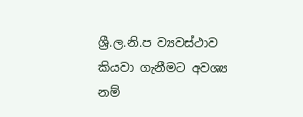ශ්‍රී.ල.නි.ප ව්‍යවස්ථාව කියවා ගැනීමට අවශ්‍ය නම්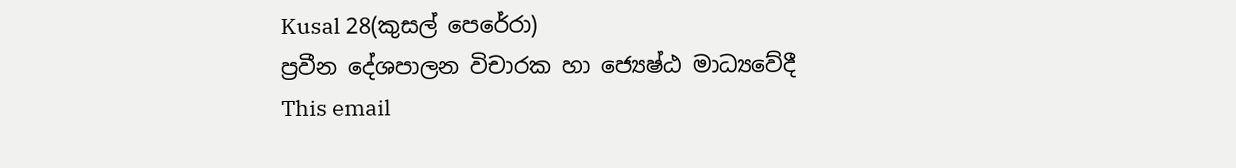Kusal 28(කුසල් පෙරේරා)
ප්‍රවීන දේශපාලන විචාරක හා ජ්‍යෙෂ්ඨ මාධ්‍යවේදී
This email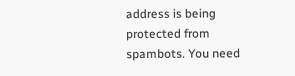address is being protected from spambots. You need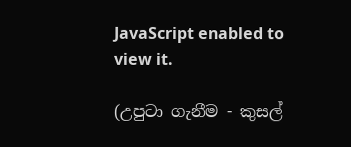JavaScript enabled to view it.

(උපුටා ගැනීම - කුසල්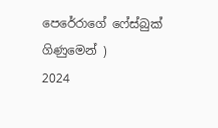පෙරේරාගේ ෆේස්බුක් ගිණුමෙන් )
2024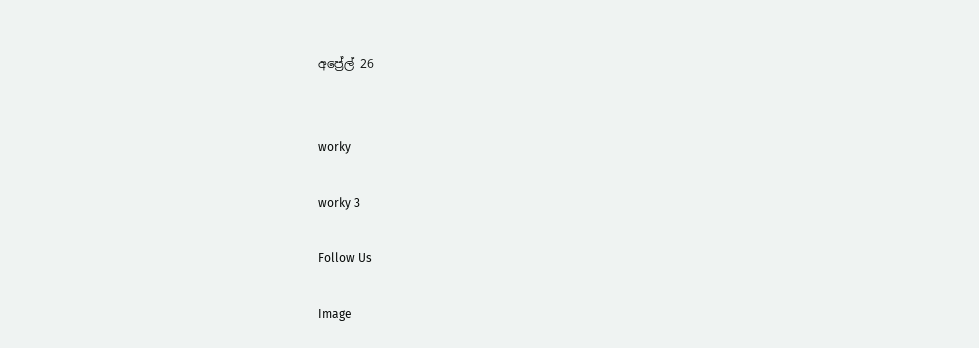අප්‍රේල් 26


worky

worky 3

Follow Us

Image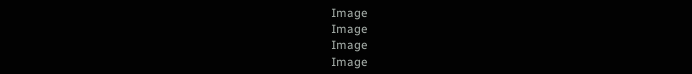Image
Image
Image
Image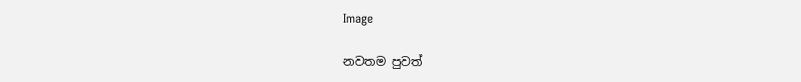Image

නවතම පුවත්